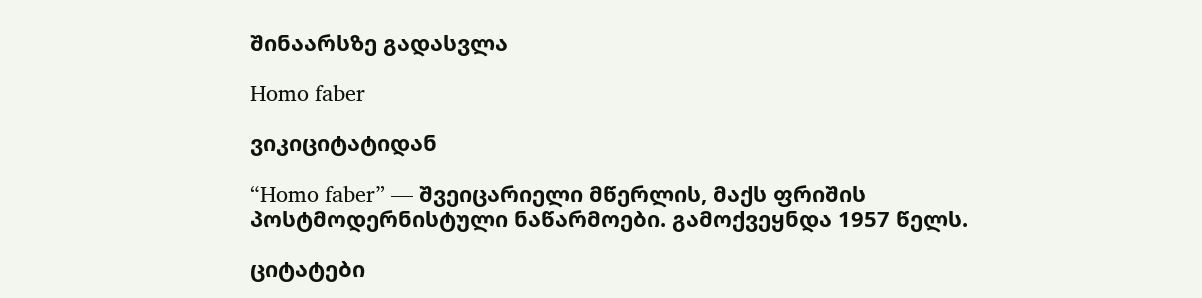შინაარსზე გადასვლა

Homo faber

ვიკიციტატიდან

“Homo faber” — შვეიცარიელი მწერლის, მაქს ფრიშის პოსტმოდერნისტული ნაწარმოები. გამოქვეყნდა 1957 წელს.

ციტატები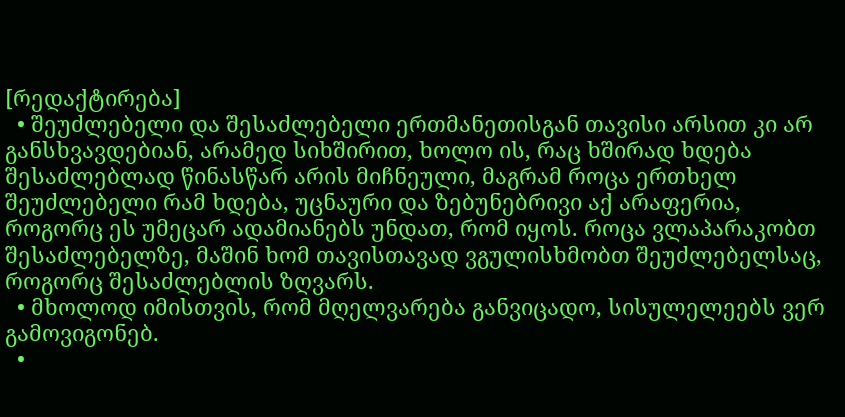[რედაქტირება]
  • შეუძლებელი და შესაძლებელი ერთმანეთისგან თავისი არსით კი არ განსხვავდებიან, არამედ სიხშირით, ხოლო ის, რაც ხშირად ხდება შესაძლებლად წინასწარ არის მიჩნეული, მაგრამ როცა ერთხელ შეუძლებელი რამ ხდება, უცნაური და ზებუნებრივი აქ არაფერია, როგორც ეს უმეცარ ადამიანებს უნდათ, რომ იყოს. როცა ვლაპარაკობთ შესაძლებელზე, მაშინ ხომ თავისთავად ვგულისხმობთ შეუძლებელსაც, როგორც შესაძლებლის ზღვარს.
  • მხოლოდ იმისთვის, რომ მღელვარება განვიცადო, სისულელეებს ვერ გამოვიგონებ.
  •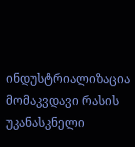ინდუსტრიალიზაცია მომაკვდავი რასის უკანასკნელი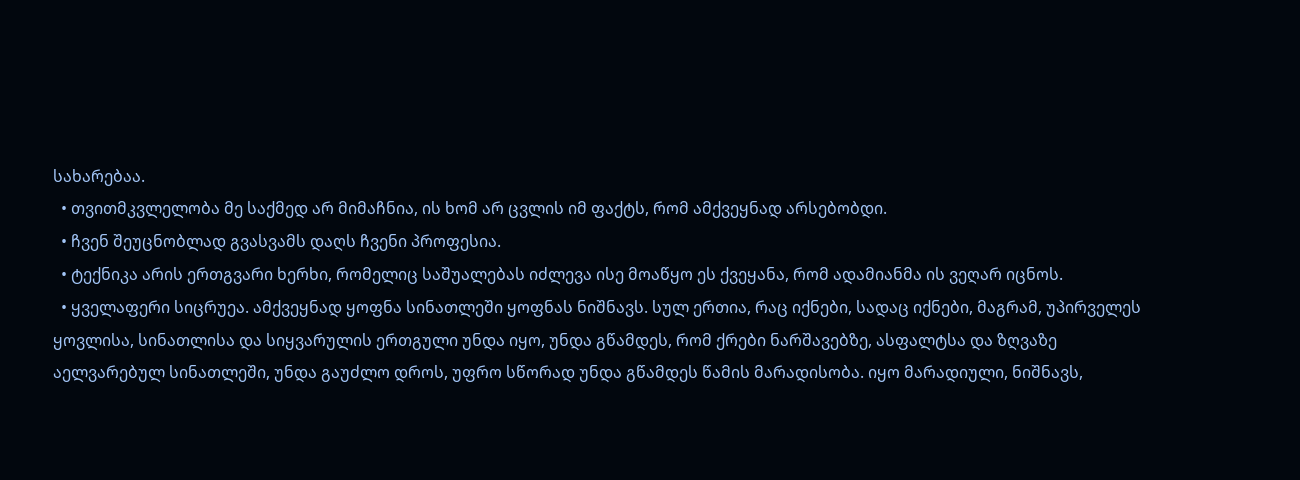სახარებაა.
  • თვითმკვლელობა მე საქმედ არ მიმაჩნია, ის ხომ არ ცვლის იმ ფაქტს, რომ ამქვეყნად არსებობდი.
  • ჩვენ შეუცნობლად გვასვამს დაღს ჩვენი პროფესია.
  • ტექნიკა არის ერთგვარი ხერხი, რომელიც საშუალებას იძლევა ისე მოაწყო ეს ქვეყანა, რომ ადამიანმა ის ვეღარ იცნოს.
  • ყველაფერი სიცრუეა. ამქვეყნად ყოფნა სინათლეში ყოფნას ნიშნავს. სულ ერთია, რაც იქნები, სადაც იქნები, მაგრამ, უპირველეს ყოვლისა, სინათლისა და სიყვარულის ერთგული უნდა იყო, უნდა გწამდეს, რომ ქრები ნარშავებზე, ასფალტსა და ზღვაზე აელვარებულ სინათლეში, უნდა გაუძლო დროს, უფრო სწორად უნდა გწამდეს წამის მარადისობა. იყო მარადიული, ნიშნავს,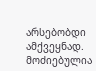არსებობდი ამქვეყნად.
მოძიებულია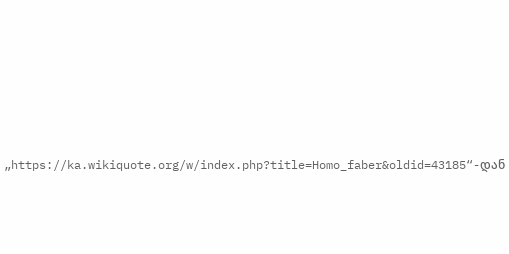„https://ka.wikiquote.org/w/index.php?title=Homo_faber&oldid=43185“-დან